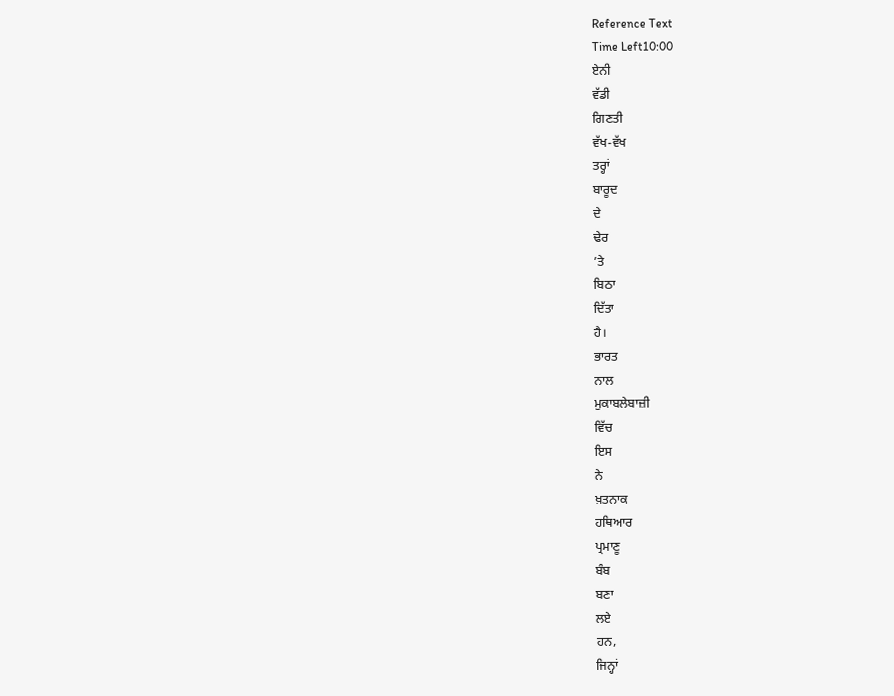Reference Text
Time Left10:00
ਏਨੀ
ਵੱਡੀ
ਗਿਣਤੀ
ਵੱਖ-ਵੱਖ
ਤਰ੍ਹਾਂ
ਬਾਰੂਦ
ਦੇ
ਢੇਰ
’ਤੇ
ਬਿਠਾ
ਦਿੱਤਾ
ਹੈ।
ਭਾਰਤ
ਨਾਲ
ਮੁਕਾਬਲੇਬਾਜ਼ੀ
ਵਿੱਚ
ਇਸ
ਨੇ
ਖ਼ਤਨਾਕ
ਹਥਿਆਰ
ਪ੍ਰਮਾਣੂ
ਬੰਬ
ਬਣਾ
ਲਏ
ਹਨ,
ਜਿਨ੍ਹਾਂ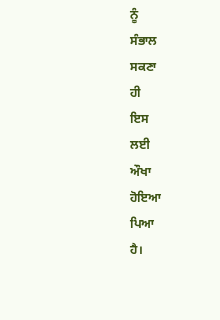ਨੂੰ
ਸੰਭਾਲ
ਸਕਣਾ
ਹੀ
ਇਸ
ਲਈ
ਔਖਾ
ਹੋਇਆ
ਪਿਆ
ਹੈ।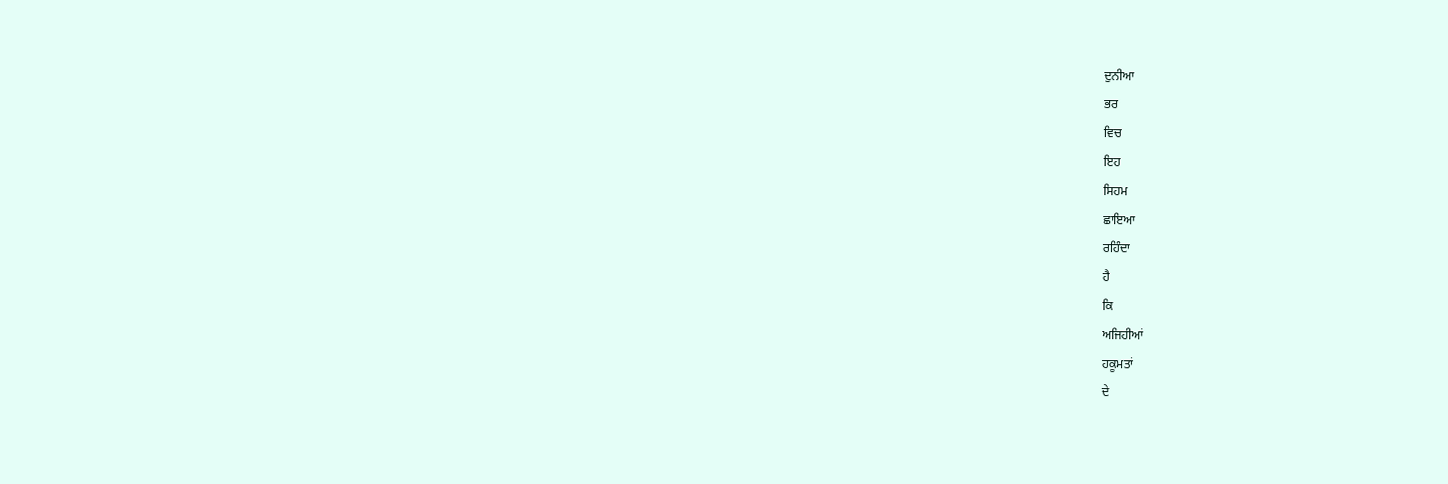ਦੁਨੀਆ
ਭਰ
ਵਿਚ
ਇਹ
ਸਿਹਮ
ਛਾਇਆ
ਰਹਿੰਦਾ
ਹੈ
ਕਿ
ਅਜਿਹੀਆਂ
ਹਕੂਮਤਾਂ
ਦੇ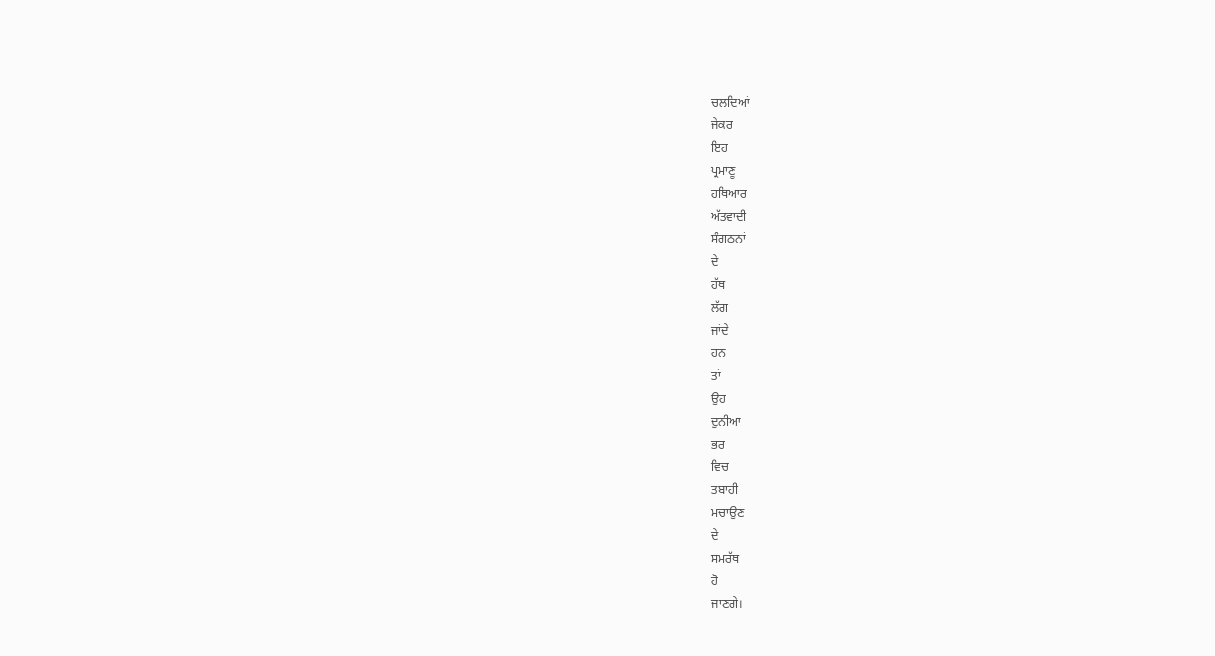ਚਲਦਿਆਂ
ਜੇਕਰ
ਇਹ
ਪ੍ਰਮਾਣੂ
ਹਥਿਆਰ
ਅੱਤਵਾਦੀ
ਸੰਗਠਨਾਂ
ਦੇ
ਹੱਥ
ਲੱਗ
ਜਾਂਦੇ
ਹਨ
ਤਾਂ
ਉਹ
ਦੁਨੀਆ
ਭਰ
ਵਿਚ
ਤਬਾਹੀ
ਮਚਾਉਣ
ਦੇ
ਸਮਰੱਥ
ਹੋ
ਜਾਣਗੇ।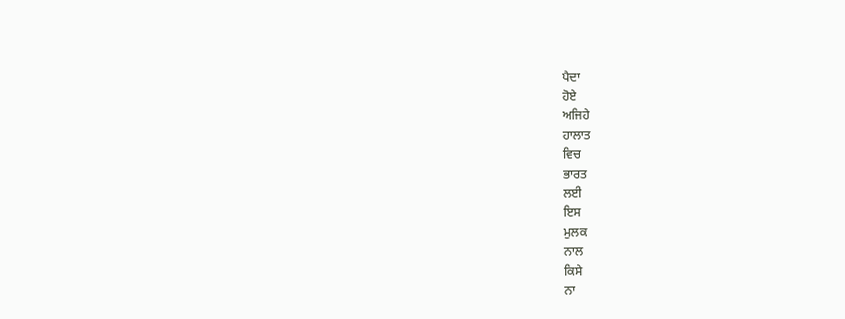ਪੈਦਾ
ਹੋਏ
ਅਜਿਹੇ
ਹਾਲਾਤ
ਵਿਚ
ਭਾਰਤ
ਲਈ
ਇਸ
ਮੁਲਕ
ਨਾਲ
ਕਿਸੇ
ਨਾ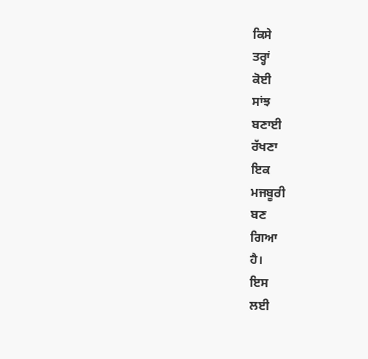ਕਿਸੇ
ਤਰ੍ਹਾਂ
ਕੋਈ
ਸਾਂਝ
ਬਣਾਈ
ਰੱਖਣਾ
ਇਕ
ਮਜਬੂਰੀ
ਬਣ
ਗਿਆ
ਹੈ।
ਇਸ
ਲਈ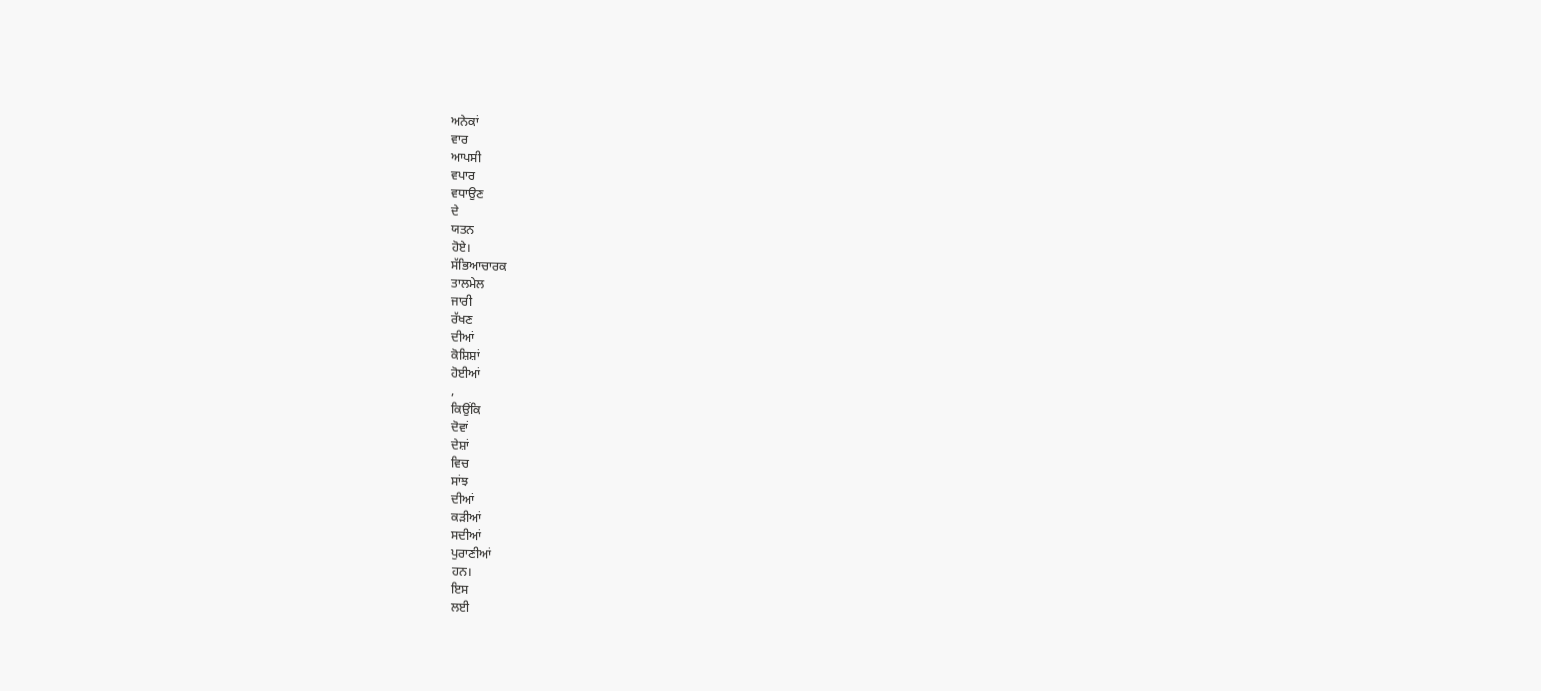ਅਨੇਕਾਂ
ਵਾਰ
ਆਪਸੀ
ਵਪਾਰ
ਵਧਾਉਣ
ਦੇ
ਯਤਨ
ਹੋਏ।
ਸੱਭਿਆਚਾਰਕ
ਤਾਲਮੇਲ
ਜਾਰੀ
ਰੱਖਣ
ਦੀਆਂ
ਕੋਸ਼ਿਸ਼ਾਂ
ਹੋਈਆਂ
,
ਕਿਉਂਕਿ
ਦੋਵਾਂ
ਦੇਸ਼ਾਂ
ਵਿਚ
ਸਾਂਝ
ਦੀਆਂ
ਕੜੀਆਂ
ਸਦੀਆਂ
ਪੁਰਾਣੀਆਂ
ਹਨ।
ਇਸ
ਲਈ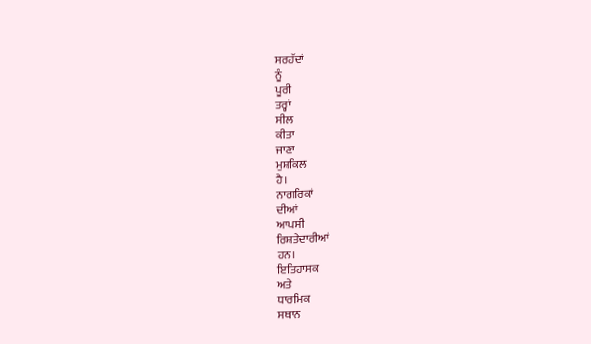ਸਰਹੱਦਾਂ
ਨੂੰ
ਪੂਰੀ
ਤਰ੍ਹਾਂ
ਸੀਲ
ਕੀਤਾ
ਜਾਣਾ
ਮੁਸ਼ਕਿਲ
ਹੈ।
ਨਾਗਰਿਕਾਂ
ਦੀਆਂ
ਆਪਸੀ
ਰਿਸ਼ਤੇਦਾਰੀਆਂ
ਹਨ।
ਇਤਿਹਾਸਕ
ਅਤੇ
ਧਾਰਮਿਕ
ਸਥਾਨ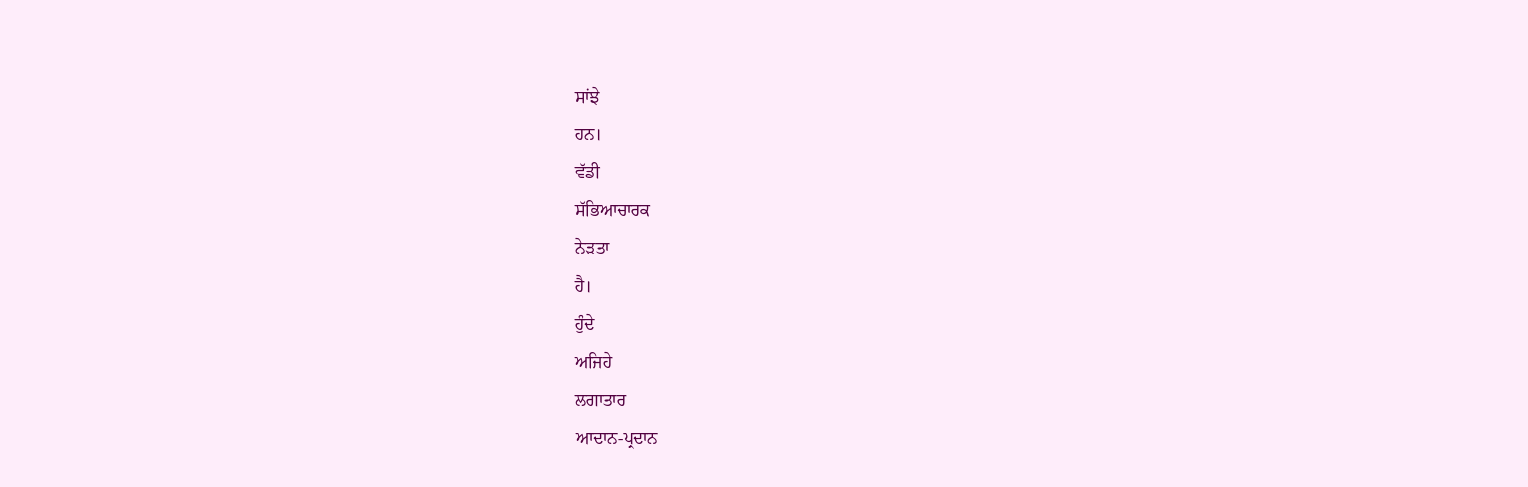ਸਾਂਝੇ
ਹਨ।
ਵੱਡੀ
ਸੱਭਿਆਚਾਰਕ
ਨੇੜਤਾ
ਹੈ।
ਹੁੰਦੇ
ਅਜਿਹੇ
ਲਗਾਤਾਰ
ਆਦਾਨ-ਪ੍ਰਦਾਨ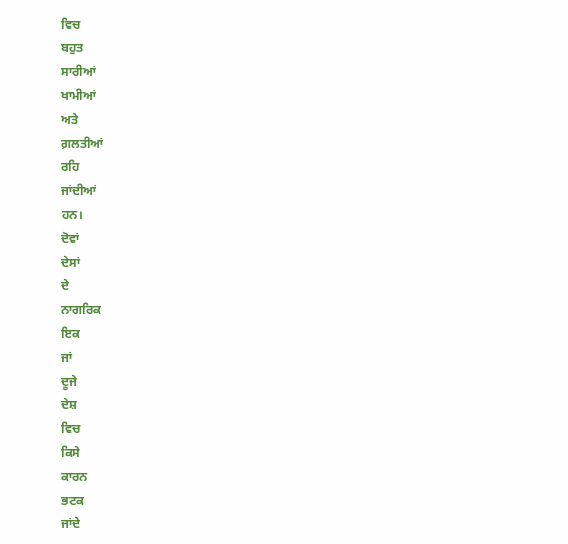ਵਿਚ
ਬਹੁਤ
ਸਾਰੀਆਂ
ਖਾਮੀਆਂ
ਅਤੇ
ਗ਼ਲਤੀਆਂ
ਰਹਿ
ਜਾਂਦੀਆਂ
ਹਨ।
ਦੋਵਾਂ
ਦੇਸਾਂ
ਦੇ
ਨਾਗਰਿਕ
ਇਕ
ਜਾਂ
ਦੂਜੇ
ਦੇਸ਼
ਵਿਚ
ਕਿਸੇ
ਕਾਰਨ
ਭਟਕ
ਜਾਂਦੇ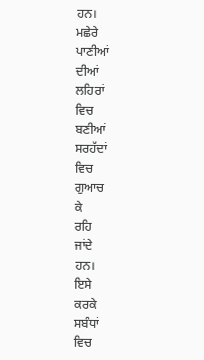ਹਨ।
ਮਛੇਰੇ
ਪਾਣੀਆਂ
ਦੀਆਂ
ਲਹਿਰਾਂ
ਵਿਚ
ਬਣੀਆਂ
ਸਰਹੱਦਾਂ
ਵਿਚ
ਗੁਆਚ
ਕੇ
ਰਹਿ
ਜਾਂਦੇ
ਹਨ।
ਇਸੇ
ਕਰਕੇ
ਸਬੰਧਾਂ
ਵਿਚ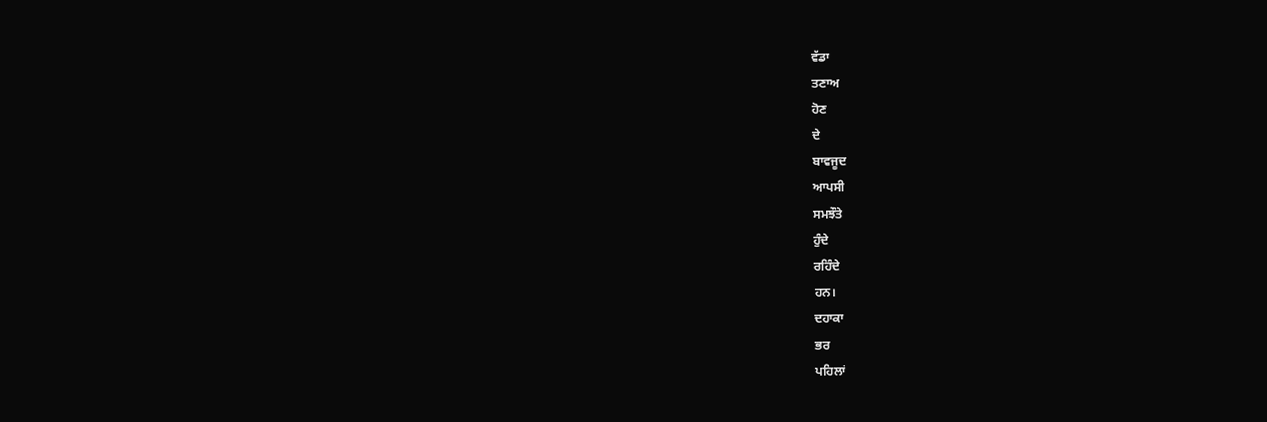ਵੱਡਾ
ਤਣਾਅ
ਹੋਣ
ਦੇ
ਬਾਵਜੂਦ
ਆਪਸੀ
ਸਮਝੌਤੇ
ਹੁੰਦੇ
ਰਹਿੰਦੇ
ਹਨ।
ਦਹਾਕਾ
ਭਰ
ਪਹਿਲਾਂ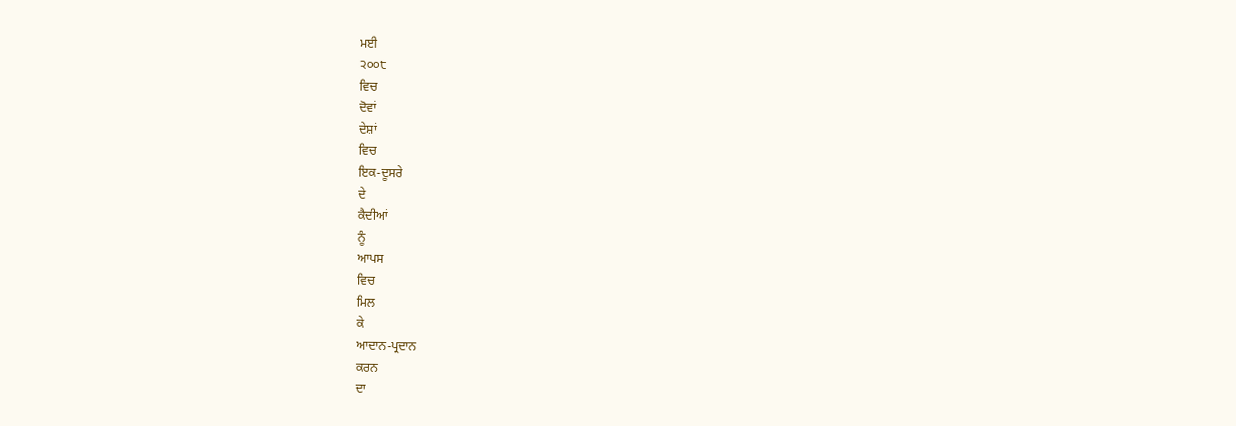ਮਈ
੨੦੦੮
ਵਿਚ
ਦੋਵਾਂ
ਦੇਸ਼ਾਂ
ਵਿਚ
ਇਕ-ਦੂਸਰੇ
ਦੇ
ਕੈਦੀਆਂ
ਨੂੰ
ਆਪਸ
ਵਿਚ
ਮਿਲ
ਕੇ
ਆਦਾਨ-ਪ੍ਰਦਾਨ
ਕਰਨ
ਦਾ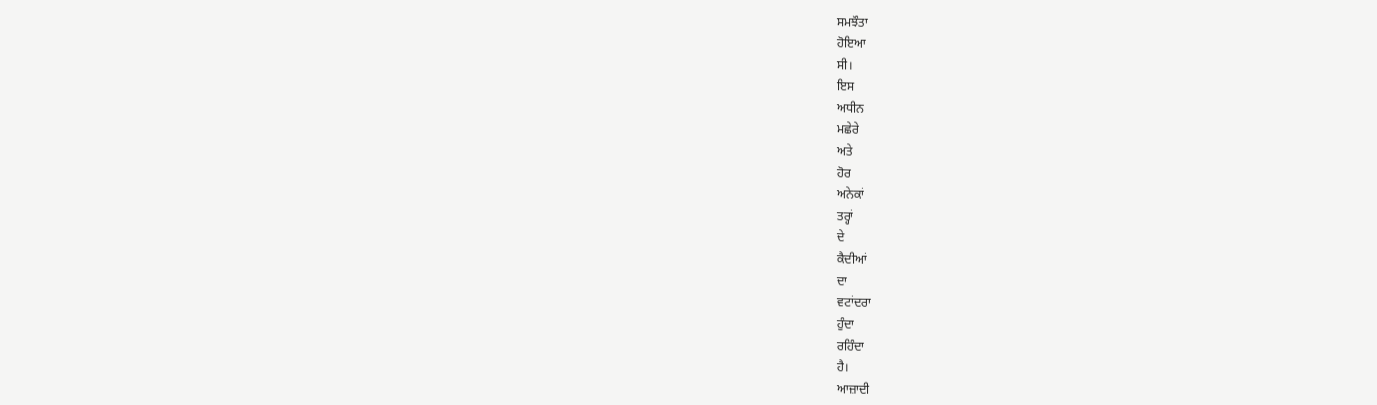ਸਮਝੌਤਾ
ਹੋਇਆ
ਸੀ।
ਇਸ
ਅਧੀਨ
ਮਛੇਰੇ
ਅਤੇ
ਹੋਰ
ਅਨੇਕਾਂ
ਤਰ੍ਹਾਂ
ਦੇ
ਕੈਦੀਆਂ
ਦਾ
ਵਟਾਂਦਰਾ
ਹੁੰਦਾ
ਰਹਿੰਦਾ
ਹੈ।
ਆਜ਼ਾਦੀ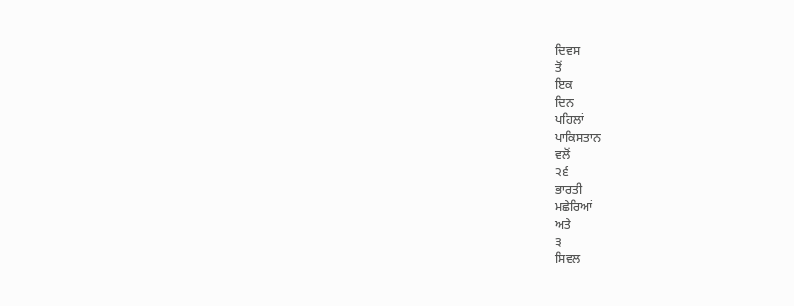ਦਿਵਸ
ਤੋਂ
ਇਕ
ਦਿਨ
ਪਹਿਲਾਂ
ਪਾਕਿਸਤਾਨ
ਵਲੋਂ
੨੬
ਭਾਰਤੀ
ਮਛੇਰਿਆਂ
ਅਤੇ
੩
ਸਿਵਲ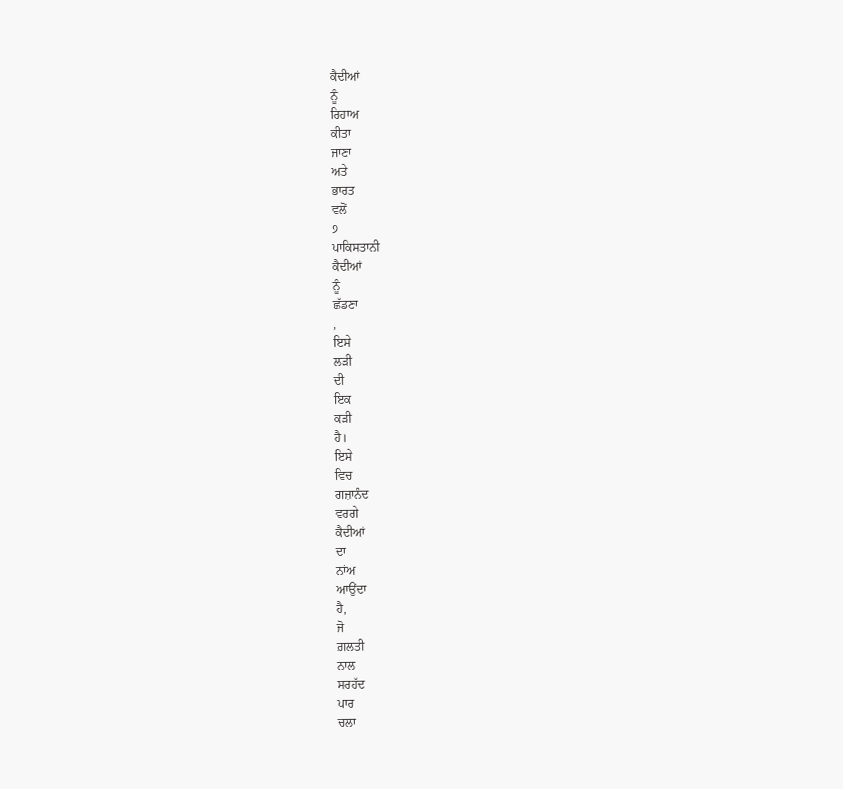ਕੈਦੀਆਂ
ਨੂੰ
ਰਿਹਾਅ
ਕੀਤਾ
ਜਾਣਾ
ਅਤੇ
ਭਾਰਤ
ਵਲੋਂ
੭
ਪਾਕਿਸਤਾਨੀ
ਕੈਦੀਆਂ
ਨੂੰ
ਛੱਡਣਾ
,
ਇਸੇ
ਲੜੀ
ਦੀ
ਇਕ
ਕੜੀ
ਹੈ।
ਇਸੇ
ਵਿਚ
ਗਜ਼ਾਨੰਦ
ਵਰਗੇ
ਕੈਦੀਆਂ
ਦਾ
ਨਾਂਅ
ਆਉਂਦਾ
ਹੈ,
ਜੋ
ਗ਼ਲਤੀ
ਨਾਲ
ਸਰਹੱਦ
ਪਾਰ
ਚਲਾ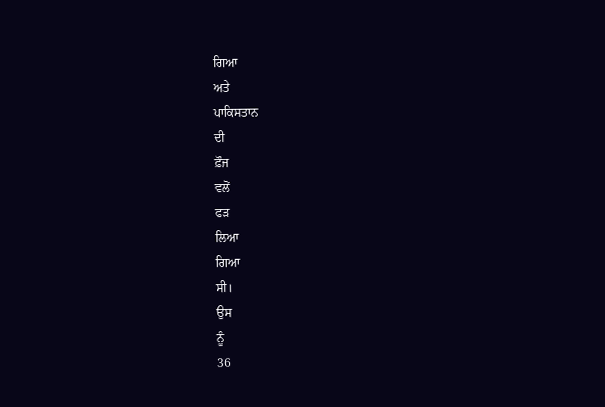ਗਿਆ
ਅਤੇ
ਪਾਕਿਸਤਾਨ
ਦੀ
ਫ਼ੌਜ
ਵਲੋਂ
ਫੜ
ਲਿਆ
ਗਿਆ
ਸੀ।
ਉਸ
ਨੂੰ
36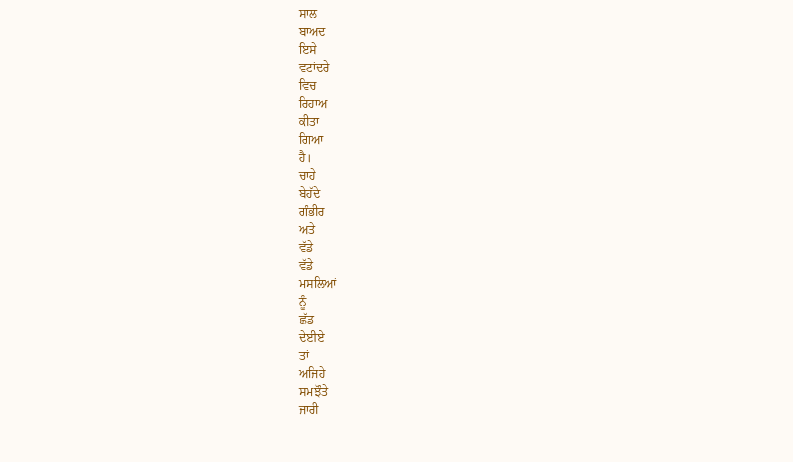ਸਾਲ
ਬਾਅਦ
ਇਸੇ
ਵਟਾਂਦਰੇ
ਵਿਚ
ਰਿਹਾਅ
ਕੀਤਾ
ਗਿਆ
ਹੈ।
ਚਾਹੇ
ਬੇਹੱਦੇ
ਗੰਭੀਰ
ਅਤੇ
ਵੱਡੇ
ਵੱਡੇ
ਮਸਲਿਆਂ
ਨੂੰ
ਛੱਡ
ਦੇਈਏ
ਤਾਂ
ਅਜਿਹੇ
ਸਮਝੌਤੇ
ਜਾਰੀ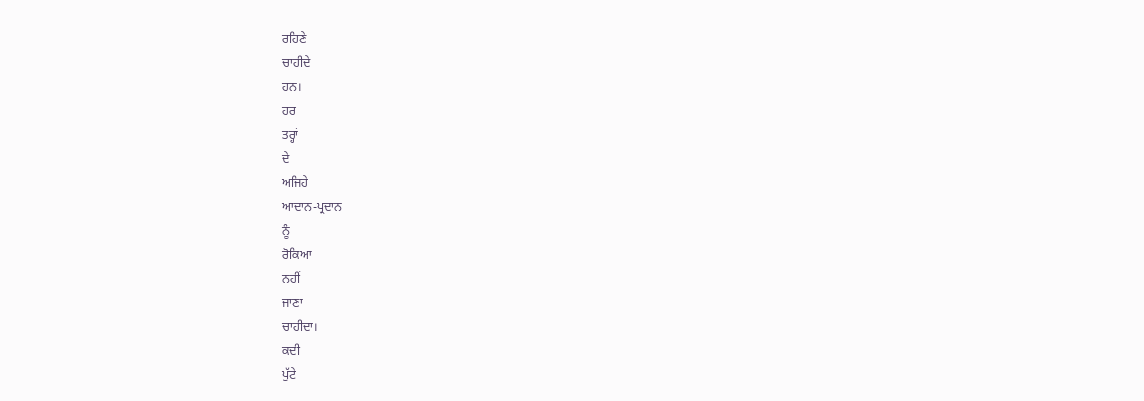ਰਹਿਣੇ
ਚਾਹੀਦੇ
ਹਨ।
ਹਰ
ਤਰ੍ਹਾਂ
ਦੇ
ਅਜਿਹੇ
ਆਦਾਨ-ਪ੍ਰਦਾਨ
ਨੂੰ
ਰੋਕਿਆ
ਨਹੀਂ
ਜਾਣਾ
ਚਾਹੀਦਾ।
ਕਦੀ
ਪੁੱਟੇ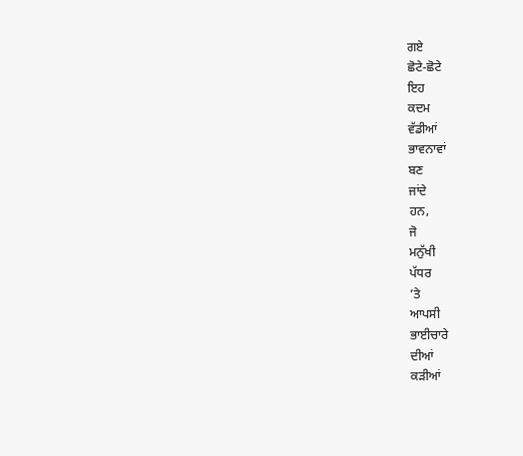ਗਏ
ਛੋਟੇ-ਛੋਟੇ
ਇਹ
ਕਦਮ
ਵੱਡੀਆਂ
ਭਾਵਨਾਵਾਂ
ਬਣ
ਜਾਂਦੇ
ਹਨ,
ਜੋ
ਮਨੁੱਖੀ
ਪੱਧਰ
’ਤੇ
ਆਪਸੀ
ਭਾਈਚਾਰੇ
ਦੀਆਂ
ਕੜੀਆਂ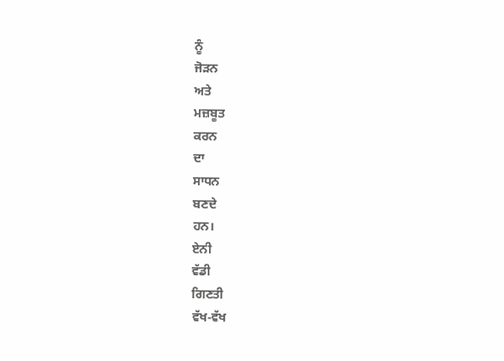ਨੂੰ
ਜੋੜਨ
ਅਤੇ
ਮਜ਼ਬੂਤ
ਕਰਨ
ਦਾ
ਸਾਧਨ
ਬਣਦੇ
ਹਨ।
ਏਨੀ
ਵੱਡੀ
ਗਿਣਤੀ
ਵੱਖ-ਵੱਖ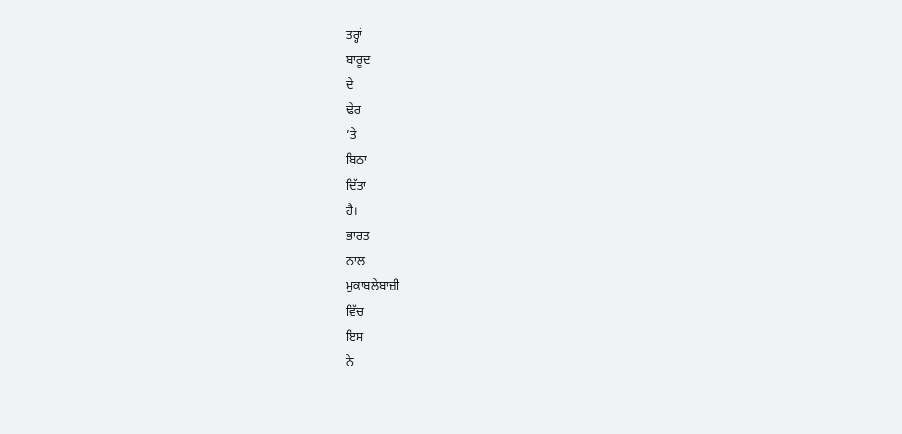ਤਰ੍ਹਾਂ
ਬਾਰੂਦ
ਦੇ
ਢੇਰ
’ਤੇ
ਬਿਠਾ
ਦਿੱਤਾ
ਹੈ।
ਭਾਰਤ
ਨਾਲ
ਮੁਕਾਬਲੇਬਾਜ਼ੀ
ਵਿੱਚ
ਇਸ
ਨੇ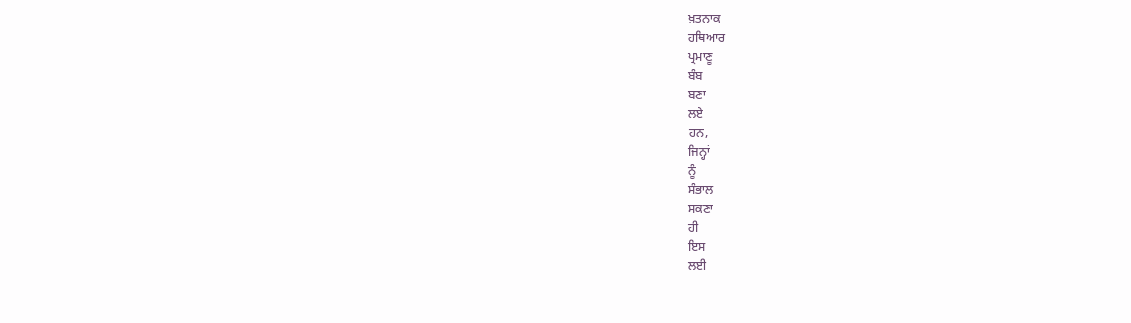ਖ਼ਤਨਾਕ
ਹਥਿਆਰ
ਪ੍ਰਮਾਣੂ
ਬੰਬ
ਬਣਾ
ਲਏ
ਹਨ,
ਜਿਨ੍ਹਾਂ
ਨੂੰ
ਸੰਭਾਲ
ਸਕਣਾ
ਹੀ
ਇਸ
ਲਈ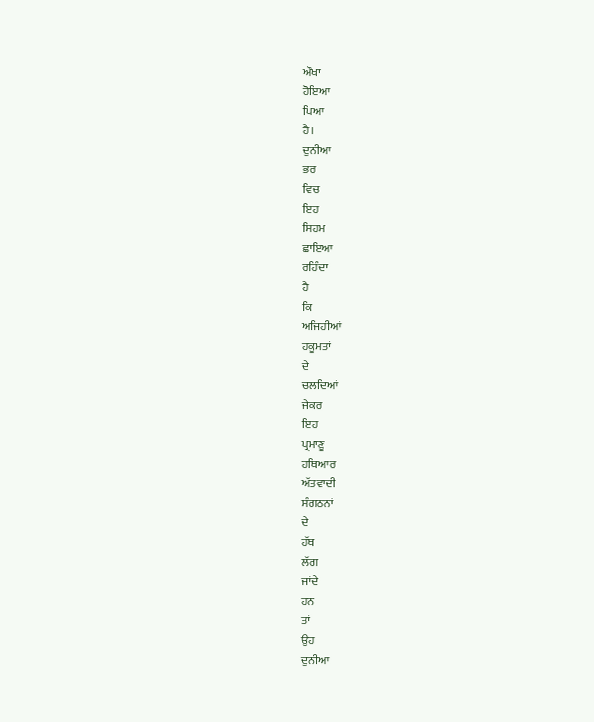ਔਖਾ
ਹੋਇਆ
ਪਿਆ
ਹੈ।
ਦੁਨੀਆ
ਭਰ
ਵਿਚ
ਇਹ
ਸਿਹਮ
ਛਾਇਆ
ਰਹਿੰਦਾ
ਹੈ
ਕਿ
ਅਜਿਹੀਆਂ
ਹਕੂਮਤਾਂ
ਦੇ
ਚਲਦਿਆਂ
ਜੇਕਰ
ਇਹ
ਪ੍ਰਮਾਣੂ
ਹਥਿਆਰ
ਅੱਤਵਾਦੀ
ਸੰਗਠਨਾਂ
ਦੇ
ਹੱਥ
ਲੱਗ
ਜਾਂਦੇ
ਹਨ
ਤਾਂ
ਉਹ
ਦੁਨੀਆ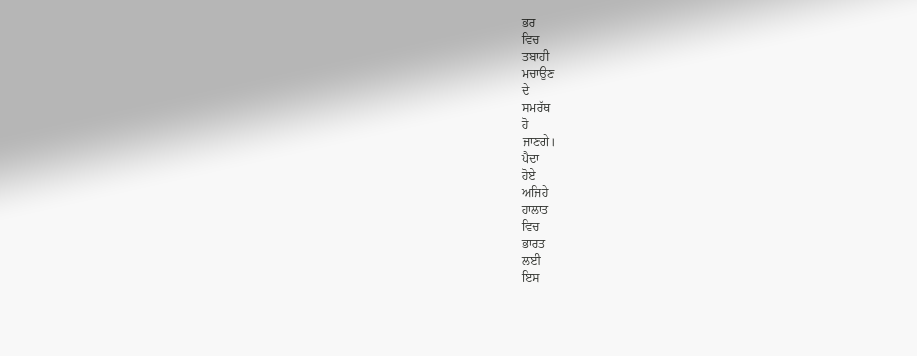ਭਰ
ਵਿਚ
ਤਬਾਹੀ
ਮਚਾਉਣ
ਦੇ
ਸਮਰੱਥ
ਹੋ
ਜਾਣਗੇ।
ਪੈਦਾ
ਹੋਏ
ਅਜਿਹੇ
ਹਾਲਾਤ
ਵਿਚ
ਭਾਰਤ
ਲਈ
ਇਸ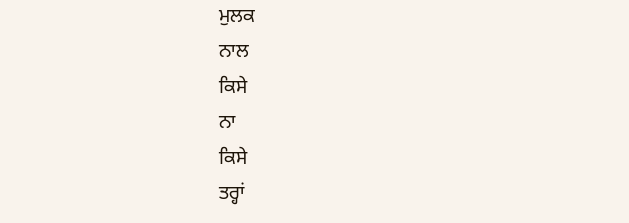ਮੁਲਕ
ਨਾਲ
ਕਿਸੇ
ਨਾ
ਕਿਸੇ
ਤਰ੍ਹਾਂ